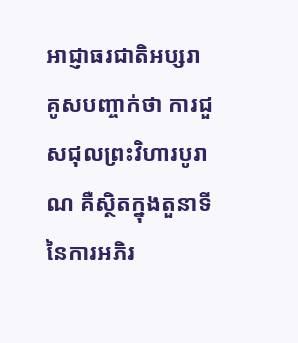អាជ្ញាធរជាតិអប្សរា គូសបញ្ចាក់ថា ការជួសជុលព្រះវិហារបូរាណ គឺស្ថិតក្នុងតួនាទីនៃការអភិរ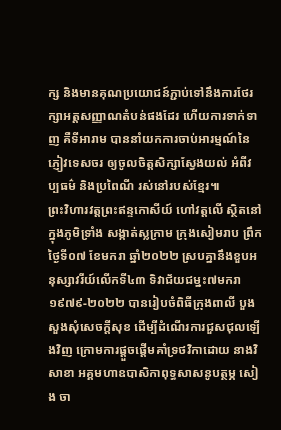ក្ស និងមានគុណប្រយោជន៍ភ្ជាប់ទៅនឹងការថែរក្សាអត្តសញ្ញាណតំបន់ផងដែរ ហើយការទាក់ទាញ គឺទីអារាម បាននាំយកការចាប់អារម្មណ៍នៃភ្ញៀវទេសចរ ឲ្យចូលចិត្តសិក្សាស្វែងយល់ អំពីវប្បធម៌ និងប្រពៃណី រស់នៅរបស់ខ្មែរ៕
ព្រះវិហារវត្តព្រះឥន្ទកោសីយ៍ ហៅវត្តលើ ស្ថិតនៅក្នុងភូមិទ្រាំង សង្កាត់ស្លក្រាម ក្រុងសៀមរាប ព្រឹកថ្ងៃទី០៧ ខែមករា ឆ្នាំ២០២២ ស្របគ្នានឹងខួបអនុស្សាវរីយ៍លើកទី៤៣ ទិវាជ័យជម្នះ៧មករា ១៩៧៩-២០២២ បានរៀបចំពិធីក្រុងពាលី បួងសួងសុំសេចក្តីសុខ ដើម្បីដំណើរការជួសជុលឡើងវិញ ក្រោមការផ្តួចផ្តើមគាំទ្រថវិកាដោយ នាងវិសាខា អគ្គមហាឧបាសិកាពុទ្ធសាសនូបត្ថម្ភ សៀង ចា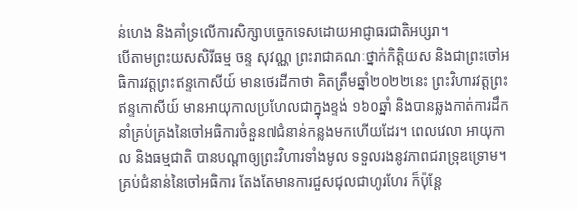ន់ហេង និងគាំទ្រលើការសិក្សាបច្ចេកទេសដោយអាជ្ញាធរជាតិអប្សរា។
បើតាមព្រះយសសិរីធម្ម ចន្ទ សុវណ្ណ ព្រះរាជាគណៈថ្នាក់កិត្តិយស និងជាព្រះចៅអធិការវត្តព្រះឥន្ទកោសីយ៍ មានថេរដីកាថា គិតត្រឹមឆ្នាំ២០២២នេះ ព្រះវិហារវត្តព្រះឥន្ទកោសីយ៍ មានអាយុកាលប្រហែលជាក្នុងខ្ទង់ ១៦០ឆ្នាំ និងបានឆ្លងកាត់ការដឹកនាំគ្រប់គ្រងនៃចៅអធិការចំនួន៧ជំនាន់កន្លងមកហើយដែរ។ ពេលវេលា អាយុកាល និងធម្មជាតិ បានបណ្តាឲ្យព្រះវិហារទាំងមូល ទទួលរងនូវភាពជរាទ្រុឌទ្រោម។ គ្រប់ជំនាន់នៃចៅអធិការ តែងតែមានការជួសជុលជាហូរហែរ ក៏ប៉ុន្តែ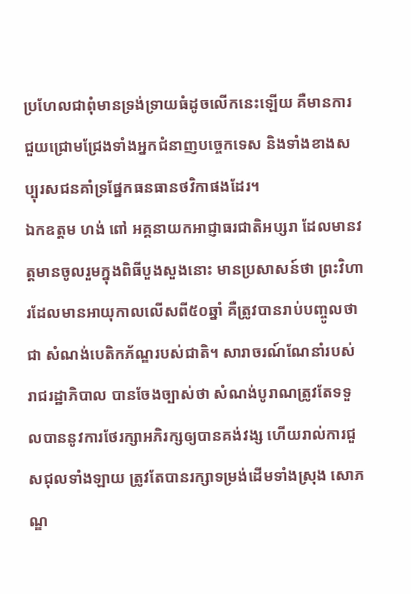ប្រហែលជាពុំមានទ្រង់ទ្រាយធំដូចលើកនេះឡើយ គឺមានការជួយជ្រោមជ្រែងទាំងអ្នកជំនាញបច្ចេកទេស និងទាំងខាងសប្បុរសជនគាំទ្រផ្នែកធនធានថវិកាផងដែរ។
ឯកឧត្តម ហង់ ពៅ អគ្គនាយកអាជ្ញាធរជាតិអប្សរា ដែលមានវត្តមានចូលរួមក្នុងពិធីបួងសួងនោះ មានប្រសាសន៍ថា ព្រះវិហារដែលមានអាយុកាលលើសពី៥០ឆ្នាំ គឺត្រូវបានរាប់បញ្ចូលថាជា សំណង់បេតិកភ័ណ្ឌរបស់ជាតិ។ សារាចរណ៍ណែនាំរបស់រាជរដ្ឋាភិបាល បានចែងច្បាស់ថា សំណង់បូរាណត្រូវតែទទួលបាននូវការថែរក្សាអភិរក្សឲ្យបានគង់វង្ស ហើយរាល់ការជួសជុលទាំងឡាយ ត្រូវតែបានរក្សាទម្រង់ដើមទាំងស្រុង សោភណ្ឌ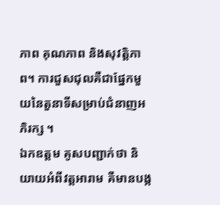ភាព គុណភាព និងសុវត្តិភាព។ ការជួសជុលគឺជាផ្នែកមួយនៃតួនាទីសម្រាប់ជំនាញអភិរក្ស ។
ឯកឧត្តម គូសបញ្ជាក់ថា និយាយអំពីវត្តអារាម គឺមានបង្ក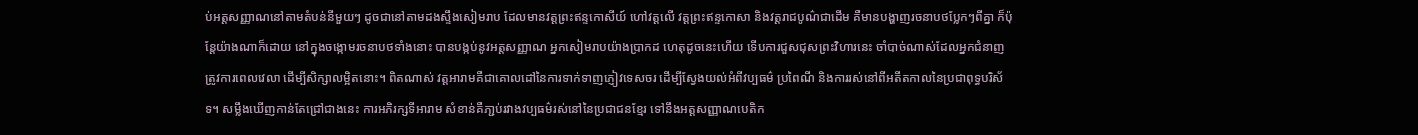ប់អត្តសញ្ញាណនៅតាមតំបន់នីមួយៗ ដូចជានៅតាមដងស្ទឹងសៀមរាប ដែលមានវត្តព្រះឥន្ទកោសីយ៍ ហៅវត្តលើ វត្តព្រះឥន្ទកោសា និងវត្តរាជបូណ៌ជាដើម គឺមានបង្ហាញរចនាបថប្លែកៗពីគ្នា ក៏ប៉ុន្តែយ៉ាងណាក៏ដោយ នៅក្នុងចង្កោមរចនាបថទាំងនោះ បានបង្កប់នូវអត្តសញ្ញាណ អ្នកសៀមរាបយ៉ាងប្រាកដ ហេតុដូចនេះហើយ ទើបការជួសជុសព្រះវិហារនេះ ចាំបាច់ណាស់ដែលអ្នកជំនាញត្រូវការពេលវេលា ដើម្បីសិក្សាលម្អិតនោះ។ ពិតណាស់ វត្តអារាមគឺជាគោលដៅនៃការទាក់ទាញភ្ញៀវទេសចរ ដើម្បីស្វែងយល់អំពីវប្បធម៌ ប្រពៃណី និងការរស់នៅពីអតីតកាលនៃប្រជាពុទ្ធបរិស័ទ។ សម្លឹងឃើញកាន់តែជ្រៅជាងនេះ ការអភិរក្សទីអារាម សំខាន់គឺភា្ជប់រវាងវប្បធម៌រស់នៅនៃប្រជាជនខ្មែរ ទៅនឹងអត្តសញ្ញាណបេតិក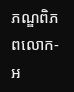ភណ្ឌពិភពលោក-អ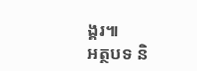ង្គរ៕
អត្ថបទ និ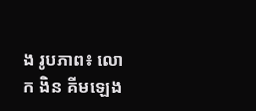ង រូបភាព៖ លោក ងិន គីមឡេង